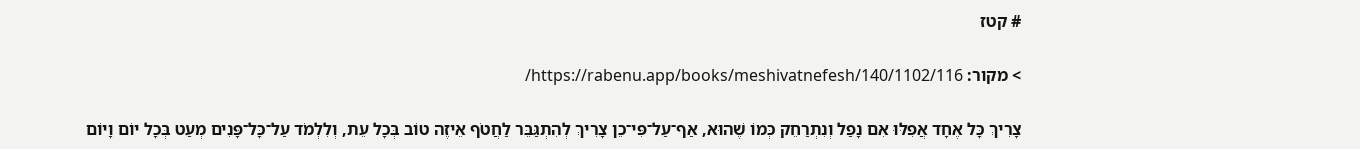# קטז

> מקור: https://rabenu.app/books/meshivatnefesh/140/1102/116/

צָרִיךְ כָּל אֶחָד אֲפִלּוּ אִם נָפַל וְנִתְרַחֵק כְּמוֹ שֶׁהוּא, אַף־עַל־פִּי־כֵן צָרִיךְ לְהִתְגַּבֵּר לַחֲטֹף אֵיזֶה טוֹב בְּכָל עֵת, וְלִלְמֹד עַל־כָּל־פָּנִים מְעַט בְּכָל יוֹם וָיוֹם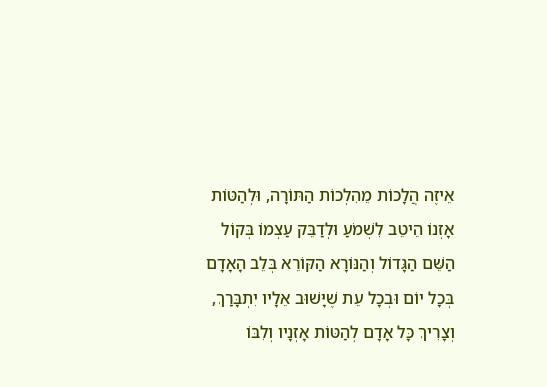אֵיזֶה הֲלָכוֹת מֵהִלְכוֹת הַתּוֹרָה, וּלְהַטּוֹת אָזְנוֹ הֵיטֵב לִשְׁמֹעַ וּלְדַבֵּק עַצְמוֹ בְּקוֹל הַשֵּׁם הַגָּדוֹל וְהַנּוֹרָא הַקּוֹרֵא בְּלֵב הָאָדָם בְּכָל יוֹם וּבְכָל עֵת שֶׁיָּשׁוּב אֵלָיו יִתְבָּרַךְ, וְצָרִיךְ כָּל אָדָם לְהַטּוֹת אָזְנָיו וְלִבּוֹ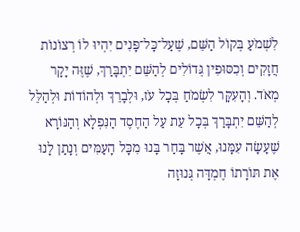לִשְׁמֹעַ בְּקוֹל הַשֵּׁם, שֶׁעַל־כָּל־פָּנִים יִהְיוּ לוֹ רְצוֹנוֹת חֲזָקִים וְכִסּוּפִין גְּדוֹלִים לְהַשֵּׁם יִתְבָּרַךְ, שֶׁזֶּה יָקָר מְאֹד. וְהָעִקָּר לִשְׂמֹחַ בְּכָל עֹז, וּלְבָרֵךְ וּלְהוֹדוֹת וּלְהַלֵּל לְהַשֵּׁם יִתְבָּרַךְ בְּכָל עֵת עַל הַחֶסֶד הַנִּפְלָא וְהַנּוֹרָא שֶׁעָשָׂה עִמָּנוּ, אֲשֶׁר בָּחַר בָּנוּ מִכָּל הָעַמִּים וְנָתַן לָנוּ אֶת תּוֹרָתוֹ חֶמְדָּה גְּנוּזָה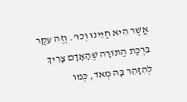אֲשֶׁר הִיא חַיֵּינוּ וְכוּ’. וְזֶה עִקַּר בִּרְכַּת הַתּוֹרָה שֶׁהָאָדָם צָרִיךְ לְהִזָּהֵר בָּהּ מְאֹד, כְּמוֹ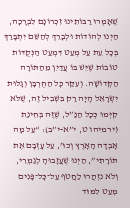שֶׁאָמְרוּ רַבּוֹתֵינוּ זִכְרוֹנָם לִבְרָכָה, הַיְנוּ לְהוֹדוֹת וּלְבָרֵךְ לְהַשֵּׁם יִתְבָּרַךְ בְּכָל עֵת עַל מְעַט דִּמְעַט הַנְּקֻדּוֹת טוֹבוֹת שֶׁיֵּשׁ בּוֹ עֲדַיִן מֵהַתּוֹרָה הַקְּדוֹשָׁה. וְעִקַּר כָּל הַחֻרְבָּן וְגָלוּת יִשְׂרָאֵל הָיָה רַק בִּשְׁבִיל זֶה, שֶׁלֹּא קִיְּמוּ כְּכָל הַנַּ”ל, שֶׁזֶּה בְּחִינַת (ירמיהו ט, י”א-י”ב): “עַל מָה אָבְדָה הָאָרֶץ וְכוּ’, עַל עָזְבָם אֶת תּוֹרָתִי”, הַיְנוּ שֶׁעֲזָבוּהָ לְגַמְרֵי, וְלֹא נִזְהֲרוּ לַחֲטֹף עַל־כָּל־פָּנִים מְעַט לִמּוּד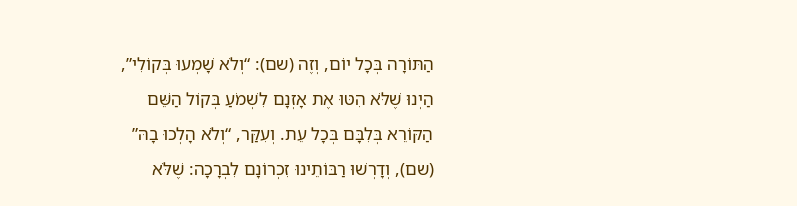הַתּוֹרָה בְּכָל יוֹם, וְזֶה (שם): “וְלֹא שָׁמְעוּ בְּקוֹלִי”, הַיְנוּ שֶׁלֹּא הִטּוּ אֶת אָזְנָם לִשְׁמֹעַ בְּקוֹל הַשֵּׁם הַקּוֹרֵא בְּלִבָּם בְּכָל עֵת. וְעִקַּר, “וְלֹא הָלְכוּ בָהּ” (שם), וְדָרְשׁוּ רַבּוֹתֵינוּ זִכְרוֹנָם לִבְרָכָה: שֶׁלֹּא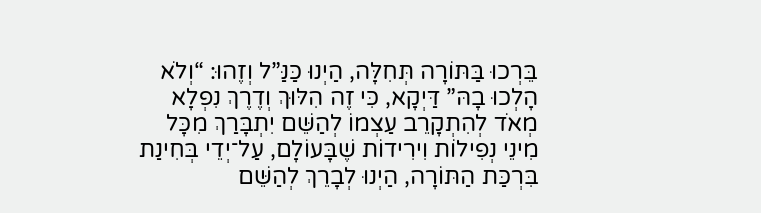בֵּרְכוּ בַּתּוֹרָה תְּחִלָּה, הַיְנוּ כַּנַּ”ל וְזֶהוּ: “וְלֹא הָלְכוּ בָהּ” דַּיְקָא, כִּי זֶה הִלּוּךְ וְדֶרֶךְ נִפְלָא מְאֹד לְהִתְקָרֵב עַצְמוֹ לְהַשֵּׁם יִתְבָּרַךְ מִכָּל מִינֵי נְפִילוֹת וִירִידוֹת שֶׁבָּעוֹלָם, עַל־יְדֵי בְּחִינַת בִּרְכַּת הַתּוֹרָה, הַיְנוּ לְבָרֵךְ לְהַשֵּׁם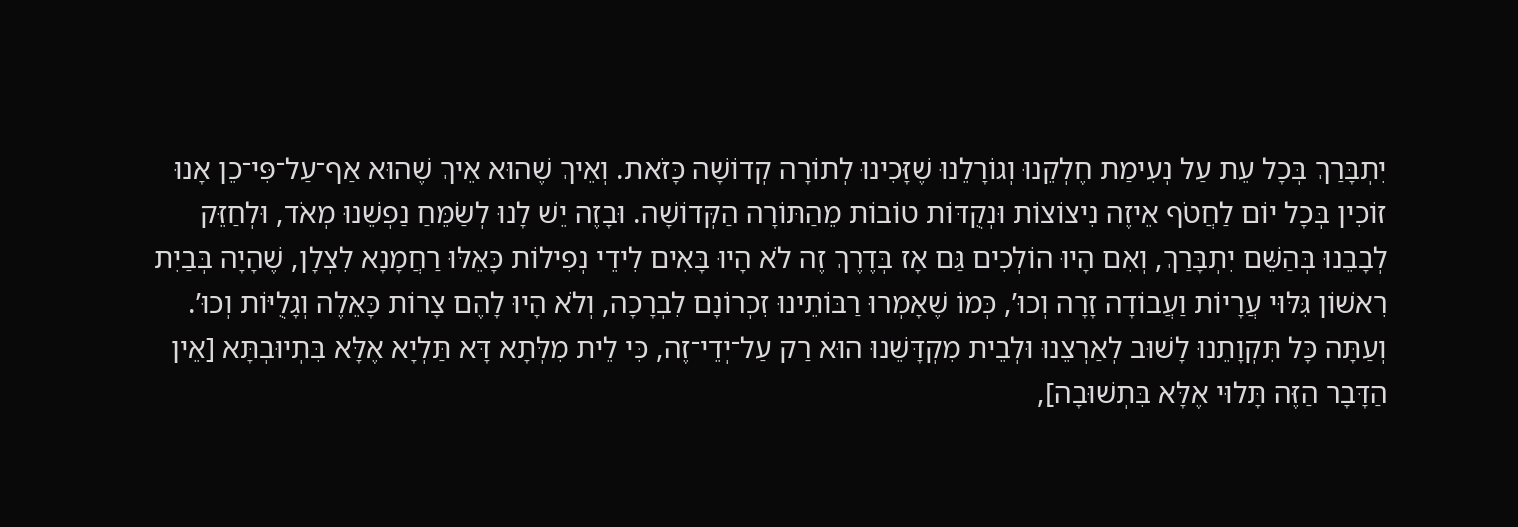יִתְבָּרַךְ בְּכָל עֵת עַל נְעִימַת חֶלְקֵנוּ וְגוֹרָלֵנוּ שֶׁזָּכִינוּ לְתוֹרָה קְדוֹשָׁה כָּזֹאת. וְאֵיךְ שֶׁהוּא אֵיךְ שֶׁהוּא אַף־עַל־פִּי־כֵן אָנוּ זוֹכִין בְּכָל יוֹם לַחֲטֹף אֵיזֶה נִיצוֹצוֹת וּנְקֻדּוֹת טוֹבוֹת מֵהַתּוֹרָה הַקְּדוֹשָׁה. וּבָזֶה יֵשׁ לָנוּ לְשַׂמֵּחַ נַפְשֵׁנוּ מְאֹד, וּלְחַזֵּק לְבָבֵנוּ בְּהַשֵּׁם יִתְבָּרַךְ, וְאִם הָיוּ הוֹלְכִים גַּם אָז בְּדֶרֶךְ זֶה לֹא הָיוּ בָּאִים לִידֵי נְפִילוֹת כָּאֵלּוּ רַחֲמָנָא לִצְלָן, שֶׁהָיָה בְּבַיִת רִאשׁוֹן גִּלּוּי עֲרָיוֹת וַעֲבוֹדָה זָרָה וְכוּ’, כְּמוֹ שֶׁאָמְרוּ רַבּוֹתֵינוּ זִכְרוֹנָם לִבְרָכָה, וְלֹא הָיוּ לָהֶם צָרוֹת כָּאֵלֶה וְגָלֻיּוֹת וְכוּ’. וְעַתָּה כָּל תִּקְוָתֵנוּ לָשׁוּב לְאַרְצֵנוּ וּלְבֵית מִקְדָּשֵׁנוּ הוּא רַק עַל־יְדֵי־זֶה, כִּי לֵית מִלְּתָא דָּא תַּלְיָא אֶלָּא בִּתְיוּבְתָּא [אֵין הַדָּבָר הַזֶּה תָּלוּי אֶלָּא בִּתְשׁוּבָה],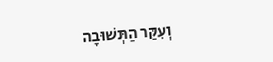וְעִקַּר הַתְּשׁוּבָה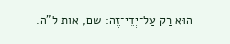הוּא רַק עַל־יְדֵי־זֶה: שם, אות ל”ה.